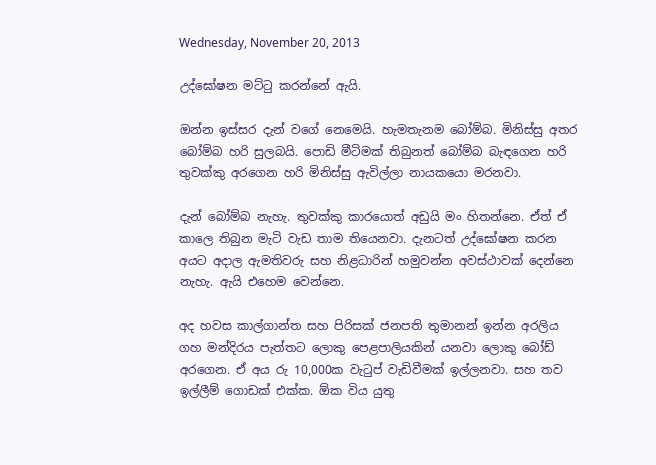Wednesday, November 20, 2013

උද්ඝෝෂන මට්ටු කරන්නේ ඇයි.

ඔන්න ඉස්සර දැන් වගේ නෙමෙයි. හැමතැනම බෝම්බ. මිනිස්සු අතර බෝම්බ හරි සුලබයි. පොඩි මීටිමක් තිබුනත් බෝම්බ බැඳගෙන හරි තුවක්කු අරගෙන හරි මිනිස්සු ඇවිල්ලා නායකයො මරනවා.

දැන් බෝම්බ නැහැ. තුවක්කු කාරයොත් අඩුයි මං හිතන්නෙ. ඒත් ඒ කාලෙ තිබුන මැටි වැඩ තාම තියෙනවා. දැනටත් උද්ඝෝෂන කරන අයට අදාල ඇමතිවරු සහ නිළධාරින් හමුවන්න අවස්ථාවක් දෙන්නෙ නැහැ. ඇයි එහෙම වෙන්නෙ.

අද හවස කාල්ගාන්ත සහ පිරිසක් ජනපති තුමානන් ඉන්න අරලිය ගහ මන්දිරය පැත්තට ලොකු පෙළපාලියකින් යනවා ලොකු බෝඩ් අරගෙන. ඒ අය රු 10,000ක වැටුප් වැඩිවීමක් ඉල්ලනවා. සහ තව ඉල්ලීම් ගොඩක් එක්ක. ඕක විය යුතු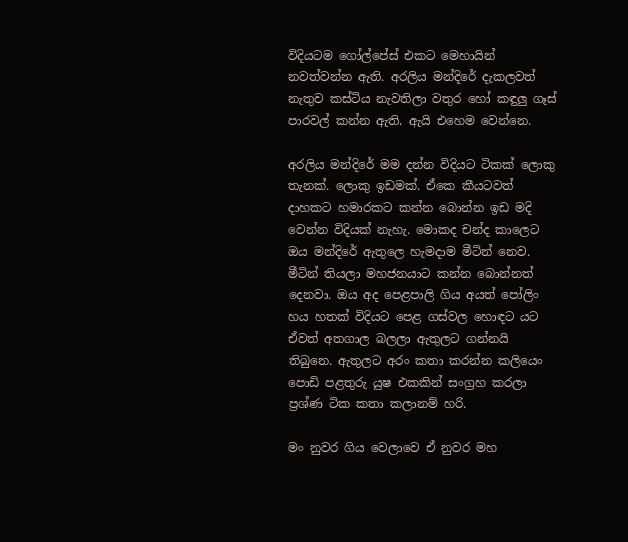විදියටම ගෝල්පේස් එකට මෙහායින් නවත්වන්න ඇති. අරලිය මන්දිරේ දැකලවත් නැතුව කස්ටිය නැවතිලා වතුර හෝ කඳුලු ගෑස් පාරවල් කන්න ඇති. ඇයි එහෙම වෙන්නෙ.

අරලිය මන්දිරේ මම දන්න විදියට ටිකක් ලොකු තැනක්. ලොකු ඉඩමක්. ඒකෙ කීයටවත් දාහකට හමාරකට කන්න බොන්න ඉඩ මදි වෙන්න විදියක් නැහැ. මොකද චන්ද කාලෙට ඔය මන්දිරේ ඇතුලෙ හැමදාම මීටින් නෙව. මීටින් තියලා මහජනයාට කන්න බොන්නත් දෙනවා. ඔය අද පෙළපාලි ගිය අයත් පෝලිං හය හතක් විදියට පෙළ ගස්වල හොඳට යට ඒවත් අතගාල බලලා ඇතුලට ගන්නයි තිබුනෙ. ඇතුලට අරං කතා කරන්න කලියෙං පොඩි පළතුරු යුෂ එකකින් සංග්‍රහ කරලා ප්‍රශ්ණ ටික කතා කලානම් හරි.

මං නුවර ගිය වෙලාවෙ ඒ නුවර මහ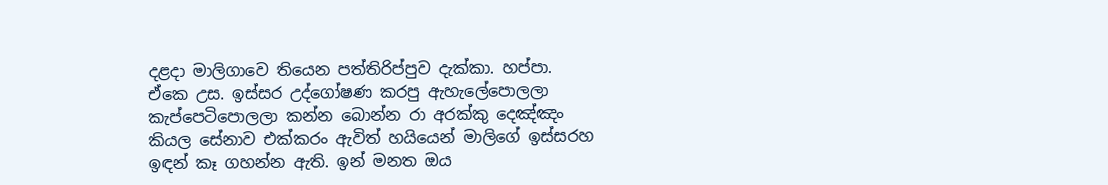දළදා මාලිගාවෙ තියෙන පත්තිරිප්පුව දැක්කා. හප්පා. ඒකෙ උස. ඉස්සර උද්ගෝෂණ කරපු ඇහැලේපොලලා කැප්පෙටිපොලලා කන්න බොන්න රා අරක්කු දෙඤ්ඤං කියල සේනාව එක්කරං ඇවිත් හයියෙන් මාලිගේ ඉස්සරහ ඉඳන් කෑ ගහන්න ඇති. ඉන් මනත ඔය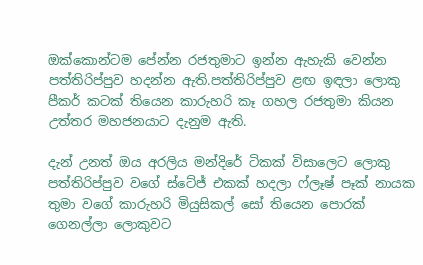ඔක්කොන්ටම පේන්න රජතුමාට ඉන්න ඇහැකි වෙන්න පත්තිරිප්පුව හදන්න ඇති.පත්තිරිප්පුව ළඟ ඉඳලා ලොකු පීකර් කටක් තියෙන කාරුහරි කෑ ගහල රජතුමා කියන උත්තර මහජනයාට දැනුම ඇති.

දැන් උනත් ඔය අරලිය මන්දිරේ ටිකක් විසාලෙට ලොකු පත්තිරිප්පුව වගේ ස්ටේජ් එකක් හදලා ෆ්ලෑෂ් පෑක් නායක තුමා වගේ කාරුහරි මියුසිකල් සෝ තියෙන පොරක් ගෙනල්ලා ලොකුවට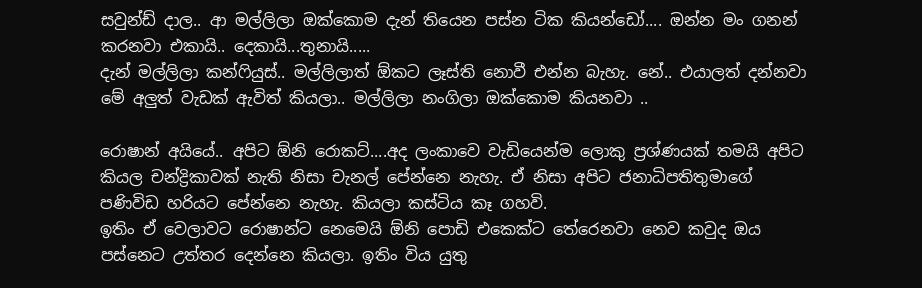සවුන්ඩ් දාල.. ආ මල්ලිලා ඔක්කොම දැන් තියෙන පස්න ටික කියන්ඩෝ.... ඔන්න මං ගනන් කරනවා එකායි.. දෙකායි...තුනායි.....
දැන් මල්ලිලා කන්ෆියුස්.. මල්ලිලාත් ඕකට ලෑස්ති නොවී එන්න බැහැ. නේ.. එයාලත් දන්නවා මේ අලුත් වැඩක් ඇවිත් කියලා.. මල්ලිලා නංගිලා ඔක්කොම කියනවා ..

රොෂාන් අයියේ.. අපිට ඕනි රොකට්....අද ලංකාවෙ වැඩියෙන්ම ලොකු ප්‍රශ්ණයක් තමයි අපිට කියල චන්ද්‍රිකාවක් නැති නිසා චැනල් පේන්නෙ නැහැ. ඒ නිසා අපිට ජනාධිපතිතුමාගේ පණිවිඩ හරියට පේන්නෙ නැහැ. කියලා කස්ටිය කෑ ගහවි.
ඉතිං ඒ වෙලාවට රොෂාන්ට නෙමෙයි ඕනි පොඩි එකෙක්ට තේරෙනවා නෙව කවුද ඔය පස්නෙට උත්තර දෙන්නෙ කියලා. ඉතිං විය යුතු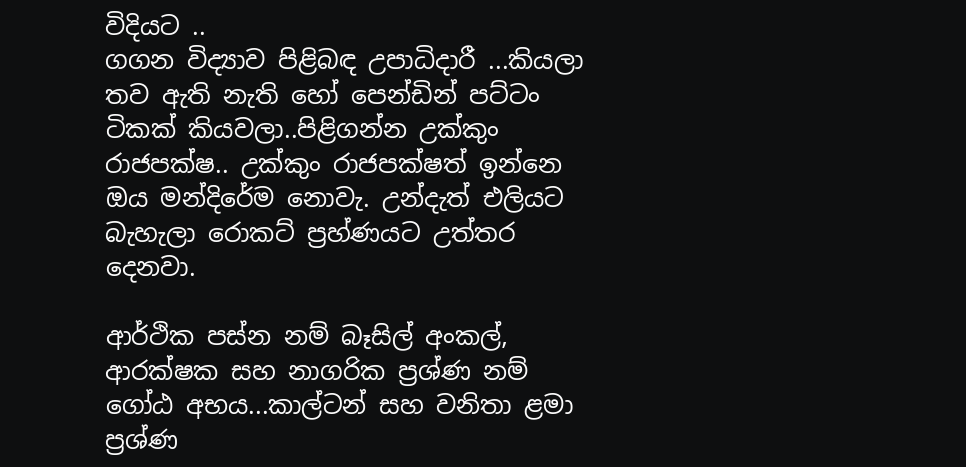විදියට ..
ගගන විද්‍යාව පිළිබඳ උපාධිදාරී ...කියලා තව ඇති නැති හෝ පෙන්ඩින් පට්ටං ටිකක් කියවලා..පිළිගන්න උක්කුං රාජපක්ෂ.. උක්කුං රාජපක්ෂත් ඉන්නෙ ඔය මන්දිරේම නොවැ. උන්දැත් එලියට බැහැලා රොකට් ප්‍රහ්ණයට උත්තර දෙනවා.

ආර්ථික පස්න නම් බෑසිල් අංකල්, ආරක්ෂක සහ නාගරික ප්‍රශ්ණ නම් ගෝඨ අභය...කාල්ටන් සහ වනිතා ළමා ප්‍රශ්ණ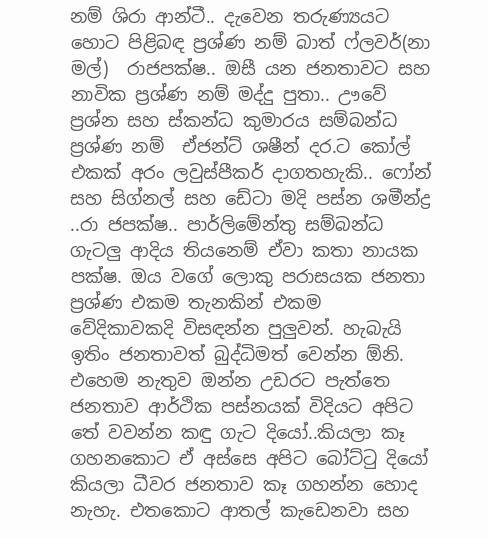නම් ශිරා ආන්ටී.. දැවෙන තරුණ්‍යයට  හොට පිළිබඳ ප්‍රශ්ණ නම් බාත් ෆ්ලවර්(නා මල්)  රාජපක්ෂ.. ඔසී යන ජනතාවට සහ නාවික ප්‍රශ්ණ නම් මද්දු පුතා.. ඌවේ ප්‍රශ්න සහ ස්කන්ධ කුමාරය සම්බන්ධ ප්‍රශ්ණ නම්  ඒජන්ට් ශෂීන් දර.ට කෝල් එකක් අරං ලවුස්පීකර් දාගතහැකි.. ෆෝන් සහ සිග්නල් සහ ඩේටා මදි පස්න ශමීන්ද්‍ර ..රා ජපක්ෂ.. පාර්ලිමේන්තු සම්බන්ධ ගැටලු ආදිය තියනෙම් ඒවා කතා නායක පක්ෂ. ඔය වගේ ලොකු පරාසයක ජනතා ප්‍රශ්ණ එකම තැනකින් එකම වේදිකාවකදි විසඳන්න පුලුවන්. හැබැයි ඉතිං ජනතාවත් බුද්ධිමත් වෙන්න ඕනි. එහෙම නැතුව ඔන්න උඩරට පැත්තෙ ජනතාව ආර්ථික පස්නයක් විදියට අපිට තේ වවන්න කඳු ගැට දියෝ..කියලා කෑ ගහනකොට ඒ අස්සෙ අපිට බෝට්ටු දියෝ කියලා ධීවර ජනතාව කෑ ගහන්න හොද නැහැ. එතකොට ආතල් කැඩෙනවා සහ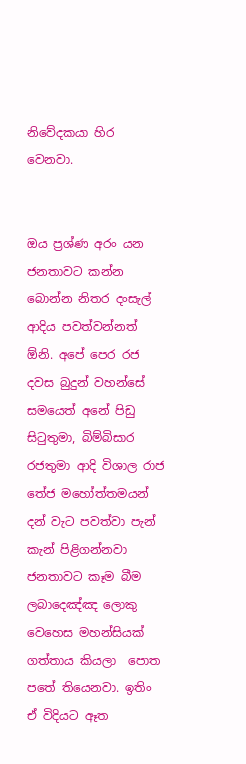නිවේදකයා හිර වෙනවා.


ඔය ප්‍රශ්ණ අරං යන ජනතාවට කන්න බොන්න නිතර දංසැල් ආදිය පවත්වන්නත් ඕනි. අපේ පෙර රජ දවස බුදුන් වහන්සේ සමයෙත් අනේ පිඩු සිටුතුමා, බිම්බිසාර රජතුමා ආදි විශාල රාජ තේජ මහෝත්තමයන් දන් වැට පවත්වා පැන් කැන් පිළිගන්නවා ජනතාවට කෑම බීම ලබාදෙඤ්ඤ ලොකු වෙහෙස මහන්සියක් ගත්තාය කියලා  පොත පතේ තියෙනවා. ඉතිං ඒ විදියට ඈත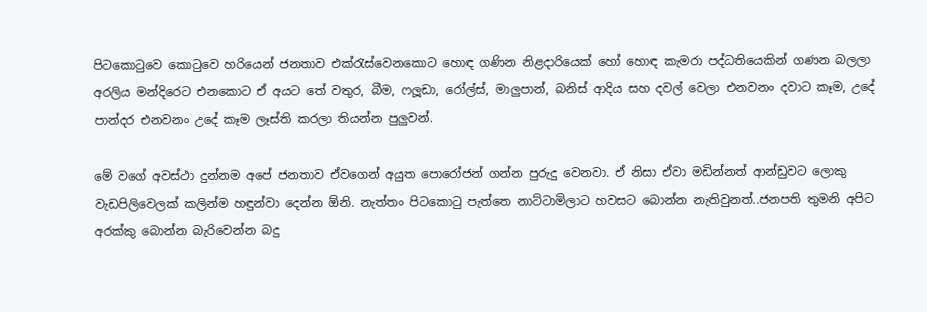පිටකොටුවෙ කොටුවෙ හරියෙන් ජනතාව එක්රැස්වෙනකොට හොඳ ගණින නිළදාරියෙක් හෝ හොඳ කැමරා පද්ධතියෙකින් ගණන බලලා අරලිය මන්දිරෙට එනකොට ඒ අයට තේ වතුර, බීම, ෆලූඩා, රෝල්ස්, මාලුපාන්, බනිස් ආදිය සහ දවල් වෙලා එනවනං දවාට කෑම, උදේ පාන්දර එනවනං උදේ කෑම ලෑස්ති කරලා තියන්න පුලුවන්.

මේ වගේ අවස්ථා දුන්නම අපේ ජනතාව ඒවගෙන් අයුත පොරෝජන් ගන්න පුරුදු වෙනවා. ඒ නිසා ඒවා මඩින්නත් ආන්ඩුවට ලොකු වැඩපිලිවෙලක් කලින්ම හඳුන්වා දෙන්න ඕනි. නැත්තං පිටකොටු පැත්තෙ නාට්ටාමිලාට හවසට බොන්න නැතිවුනත්..ජනපති තුමනි අපිට අරක්කු බොන්න බැරිවෙන්න බදු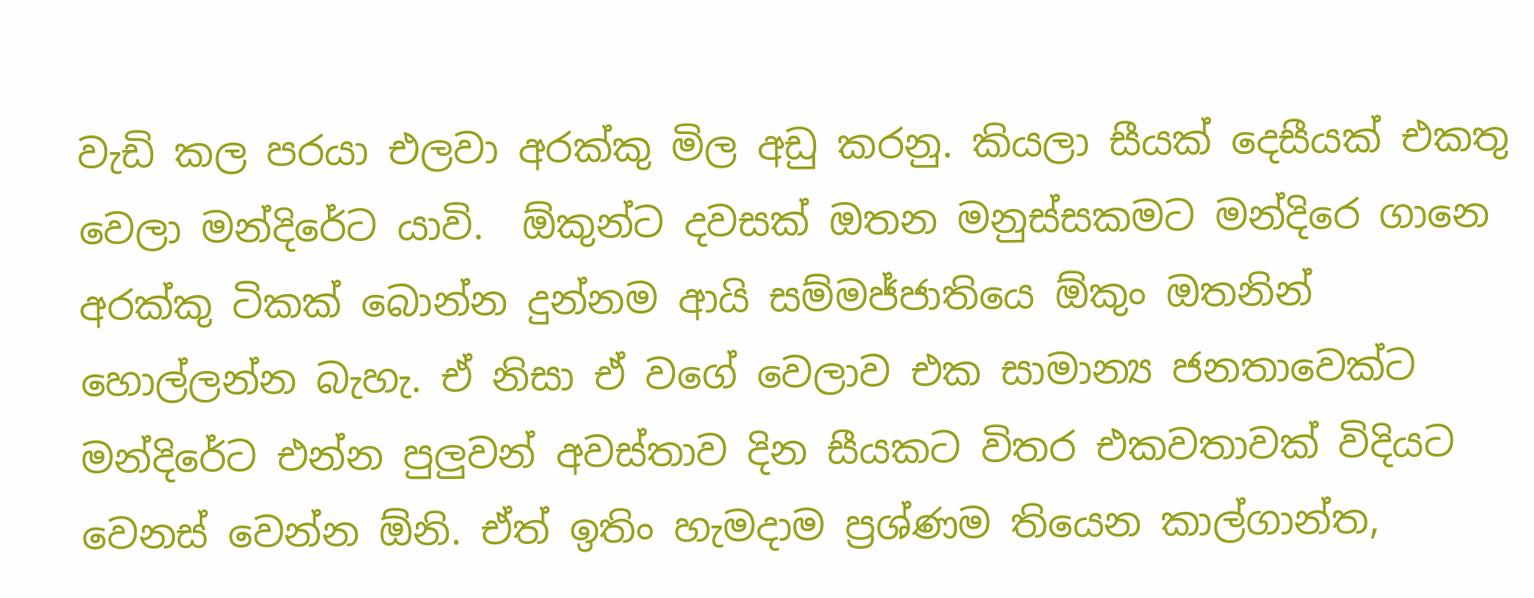වැඩි කල පරයා එලවා අරක්කු මිල අඩු කරනු. කියලා සීයක් දෙසීයක් එකතු වෙලා මන්දිරේට යාවි.  ඕකුන්ට දවසක් ඔතන මනුස්සකමට මන්දිරෙ ගානෙ අරක්කු ටිකක් බොන්න දුන්නම ආයි සම්මජ්ජාතියෙ ඕකුං ඔතනින් හොල්ලන්න බැහැ. ඒ නිසා ඒ වගේ වෙලාව එක සාමාන්‍ය ජනතාවෙක්ට මන්දිරේට එන්න පුලුවන් අවස්තාව දින සීයකට විතර එකවතාවක් විදියට වෙනස් වෙන්න ඕනි. ඒත් ඉතිං හැමදාම ප්‍රශ්ණම තියෙන කාල්ගාන්ත,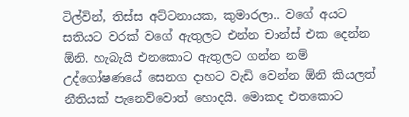ටිල්වින්, තිස්ස අට්ටනායක, කුමාරලා.. වගේ අයට සතියට වරක් වගේ ඇතුලට එන්න චාන්ස් එක දෙන්න ඕනි. හැබැයි එනකොට ඇතුලට ගන්න නම් උද්ගෝෂණයේ සෙනග දාහට වැඩි වෙන්න ඕනි කියලත් නීතියක් පැනෙව්වොත් හොදයි. මොකද එතකොට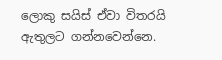ලොකු සයිස් ඒවා විතරයි ඇතුලට ගන්නවෙන්නෙ.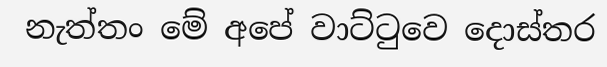නැත්තං මේ අපේ වාට්ටුවෙ දොස්තර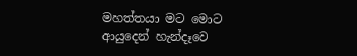මහත්තයා මට මොට ආයුදෙන් හැන්දෑවෙ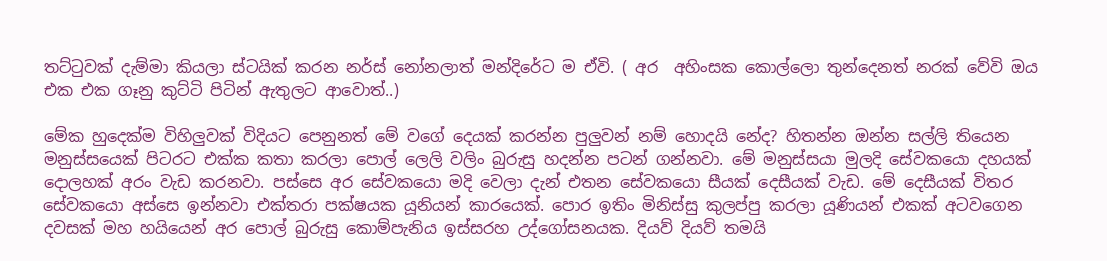තට්ටුවක් දැම්මා කියලා ස්ටයික් කරන නර්ස් නෝනලාත් මන්දිරේට ම ඒවි. ( අර  අහිංසක කොල්ලො තුන්දෙනත් නරක් වේවි ඔය එක එක ගෑනු කුට්ටි පිටින් ඇතුලට ආවොත්..)

මේක හුදෙක්ම විහිලුවක් විදියට පෙනුනත් මේ වගේ දෙයක් කරන්න පුලුවන් නම් හොදයි නේද? හිතන්න ඔන්න සල්ලි තියෙන මනුස්සයෙක් පිටරට එක්ක කතා කරලා පොල් ලෙලි වලිං බුරුසු හදන්න පටන් ගන්නවා. මේ මනුස්සයා මුලදි සේවකයො දහයක් දොලහක් අරං වැඩ කරනවා. පස්සෙ අර සේවකයො මදි වෙලා දැන් එතන සේවකයො සීයක් දෙසීයක් වැඩ. මේ දෙසීයක් විතර සේවකයො අස්සෙ ඉන්නවා එක්තරා පක්ෂයක යූනියන් කාරයෙක්. පොර ඉතිං මිනිස්සු කුලප්පු කරලා යූණියන් එකක් අටවගෙන දවසක් මහ හයියෙන් අර පොල් බුරුසු කොම්පැනිය ඉස්සරහ උද්ගෝසනයක. දියව් දියව් තමයි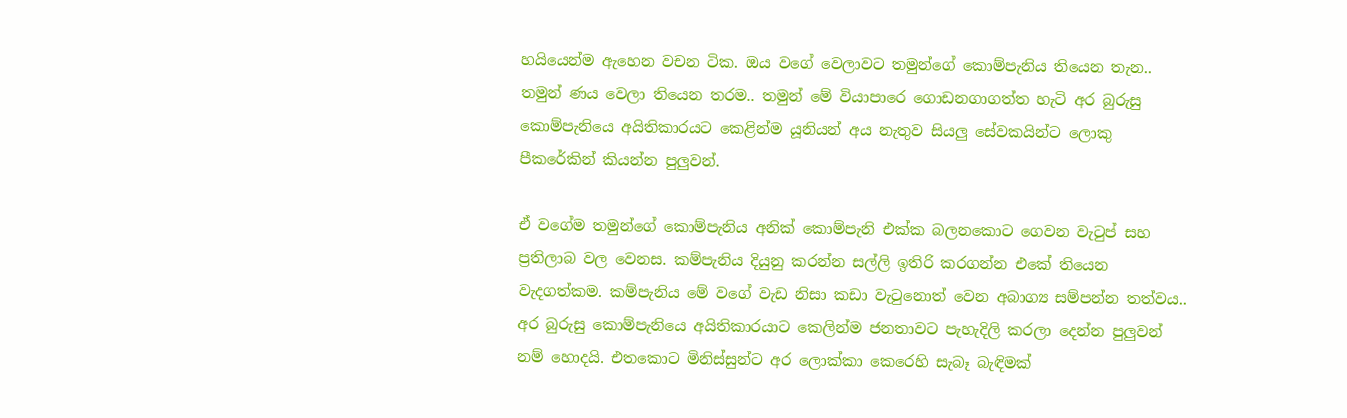හයියෙන්ම ඇහෙන වචන ටික. ඔය වගේ වෙලාවට තමුන්ගේ කොම්පැනිය තියෙන තැන.. තමුන් ණය වෙලා තියෙන තරම.. තමුන් මේ වියාපාරෙ ගොඩනගාගත්ත හැටි අර බුරුසු කොම්පැනියෙ අයිතිකාරයට කෙළින්ම යූනියන් අය නැතුව සියලු සේවකයින්ට ලොකු පීකරේකින් කියන්න පුලුවන්.

ඒ වගේම තමුන්ගේ කොම්පැනිය අනික් කොම්පැනි එක්ක බලනකොට ගෙවන වැටුප් සහ ප්‍රතිලාබ වල වෙනස. කම්පැනිය දියුනු කරන්න සල්ලි ඉතිරි කරගන්න එකේ තියෙන වැදගත්කම. කම්පැනිය මේ වගේ වැඩ නිසා කඩා වැටුනොත් වෙන අබාග්‍ය සම්පන්න තත්වය..  අර බුරුසු කොම්පැනියෙ අයිතිකාරයාට කෙලින්ම ජනතාවට පැහැදිලි කරලා දෙන්න පුලුවන් නම් හොදයි. එතකොට මිනිස්සුන්ට අර ලොක්කා කෙරෙහි සැබෑ බැඳිමක්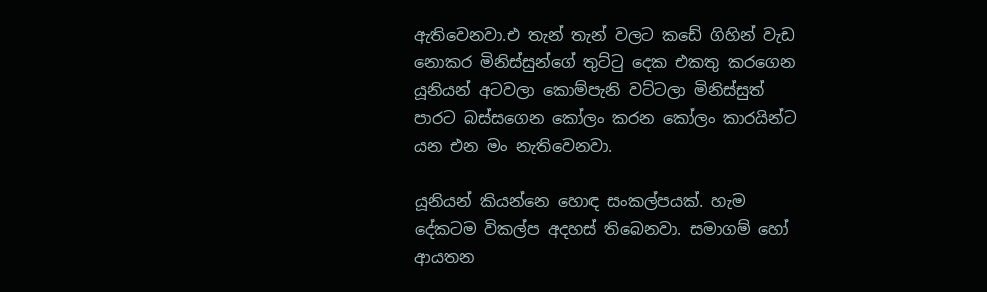ඇතිවෙනවා.එ තැන් තැන් වලට කඩේ ගිහින් වැඩ නොකර මිනිස්සුන්ගේ තුට්ටු දෙක එකතු කරගෙන යූනියන් අටවලා කොම්පැනි වට්ටලා මිනිස්සුත් පාරට බස්සගෙන කෝලං කරන කෝලං කාරයින්ට යන එන මං නැතිවෙනවා.

යූනියන් කියන්නෙ හොඳ සංකල්පයක්. හැම දේකටම විකල්ප අදහස් තිබෙනවා. සමාගම් හෝ ආයතන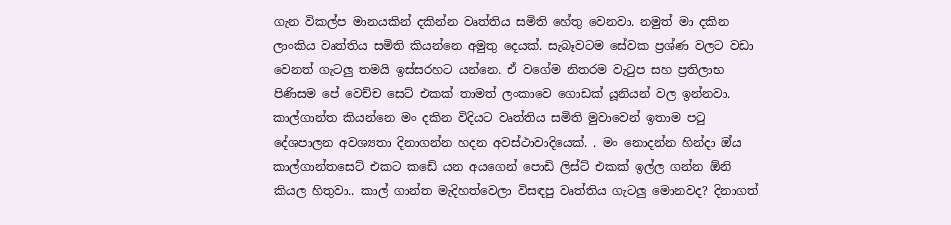ගැන විකල්ප මානයකින් දකින්න වෘත්තිය සමිති හේතු වෙනවා. නමුත් මා දකින ලාංකිය වෘත්තිය සමිති කියන්නෙ අමුතු දෙයක්. සැබෑවටම සේවක ප්‍රශ්ණ වලට වඩා වෙනත් ගැටලු තමයි ඉස්සරහට යන්නෙ. ඒ වගේම නිතරම වැටුප සහ ප්‍රතිලාභ පිණිසම පේ වෙච්ච සෙට් එකක් තාමත් ලංකාවෙ ගොඩක් යූනියන් වල ඉන්නවා. කාල්ගාන්ත කියන්නෙ මං දකින විදියට වෘත්තිය සමිති මුවාවෙන් ඉතාම පටු දේශපාලන අවශ්‍යතා දිනාගන්න හදන අවස්ථාවාදියෙක්. . මං නොදන්න හින්දා ඔ්ය කාල්ගාන්තසෙට් එකට කඩේ යන අයගෙන් පොඩි ලිස්ට් එකක් ඉල්ල ගන්න ඕනි කියල හිතුවා.. කාල් ගාන්ත මැදිහත්වෙලා විසඳපු වෘත්තිය ගැටලු මොනවද? දිනාගත්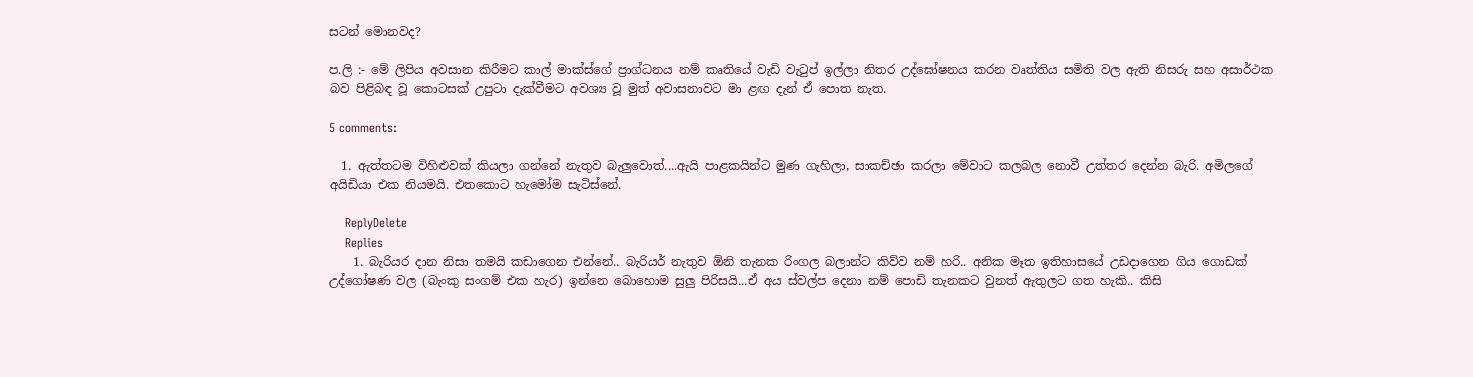සටන් මොනවද?

ප.ලි :- මේ ලිපිය අවසාන කිරීමට කාල් මාක්ස්ගේ ප්‍රාග්ධනය නම් කෘතියේ වැඩි වැටුප් ඉල්ලා නිතර උද්ඝෝෂනය කරන වෘත්තිය සමිති වල ඇති නිසරු සහ අසාර්ථක බව පිළිබඳ වූ කොටසක් උපුටා දැක්වීමට අවශ්‍ය වූ මුත් අවාසනාවට මා ළඟ දැන් ඒ පොත නැත.

5 comments:

  1. ඇත්තටම විහිළුවක් කියලා ගන්නේ නැතුව බැලුවොත්....ඇයි පාළකයින්ට මුණ ගැහිලා, සාකච්ඡා කරලා මේවාට කලබල නොවී උත්තර දෙන්න බැරි. අමිලගේ අයිඩියා එක නියමයි. එතකොට හැමෝම සැටිස්නේ.

    ReplyDelete
    Replies
    1. බැරියර දාන නිසා තමයි කඩාගෙන එන්නේ.. බැරියර් නැතුව ඕනි තැනක රිංගල බලාන්ට කිව්ව නම් හරි.. අනික මෑත ඉතිහාසයේ උඩදාගෙන ගිය ගොඩක් උද්ගෝෂණ වල (බැංකු සංගම් එක හැර) ඉන්නෙ බොහොම සුලු පිරිසයි...ඒ අය ස්වල්ප දෙනා නම් පොඩි තැනකට වුනත් ඇතුලට ගත හැකි.. කිසි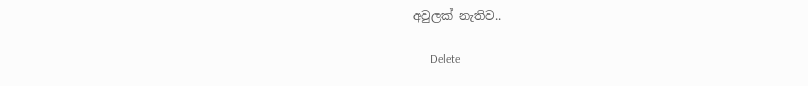අවුලක් නැතිව..

      Delete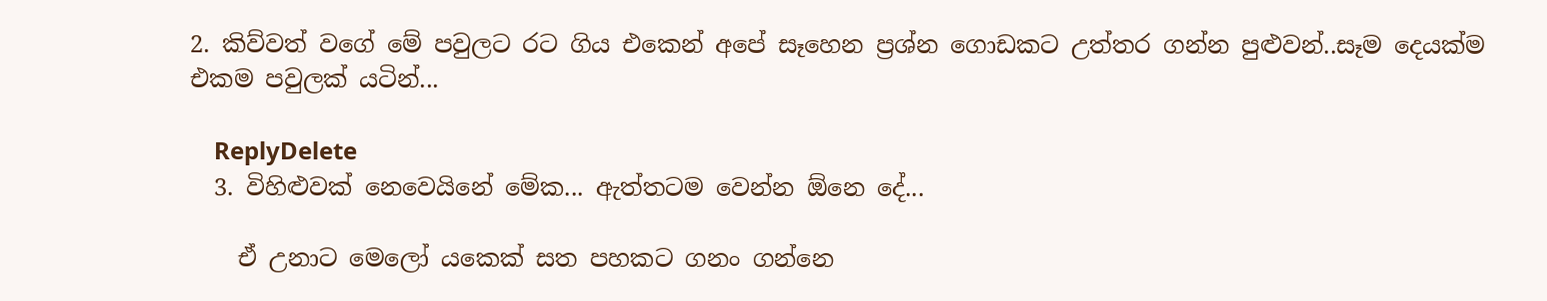2. කිව්වත් වගේ මේ පවුලට රට ගිය එකෙන් අපේ සෑහෙන ප්‍රශ්න ගොඩකට උත්තර ගන්න පුළුවන්..සෑම දෙයක්ම එකම පවුලක් යටින්...

    ReplyDelete
  3. විහිළුවක් නෙවෙයිනේ මේක... ඇත්තටම වෙන්න ඕනෙ දේ...

    ඒ උනාට මෙලෝ යකෙක් සත පහකට ගනං ගන්නෙ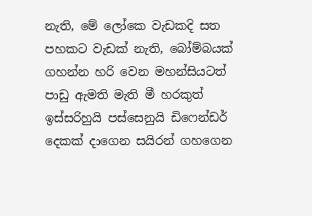නැති, මේ ලෝකෙ වැඩකදි සත පහකට වැඩක් නැති, බෝම්බයක් ගහන්න හරි වෙන මහන්සියටත් පාඩු ඇමති මැති මී හරකුත් ඉස්සරිහුයි පස්සෙනුයි ඩිෆෙන්ඩර් දෙකක් දාගෙන සයිරන් ගහගෙන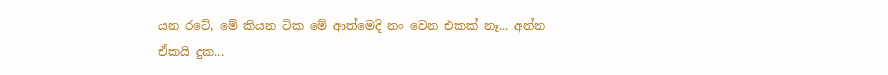යන රටේ, මේ කියන ටික මේ ආත්මෙදි නං වෙන එකක් නෑ... අන්න ඒකයි දුක...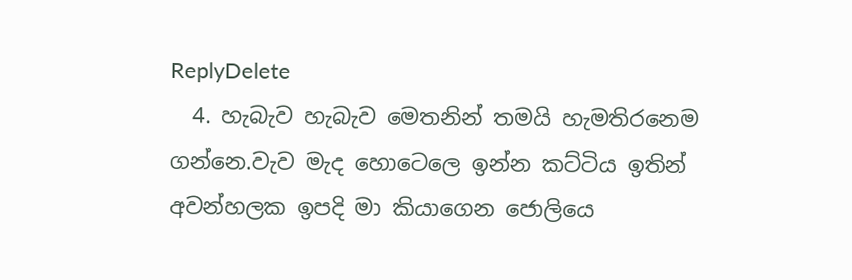ReplyDelete
  4. හැබැව හැබැව මෙතනින් තමයි හැමතිරනෙම ගන්නෙ.වැව මැද හොටෙලෙ ඉන්න කට්ටිය ඉතින් අවන්හලක ඉපදි මා කියාගෙන ජොලියෙ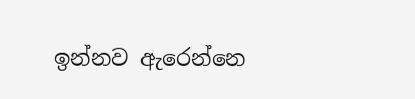ඉන්නව ඇරෙන්නෙ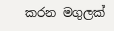කරන මගුලක්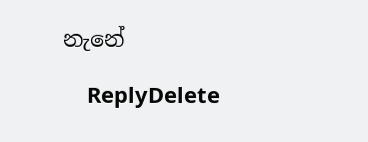නැනේ

    ReplyDelete